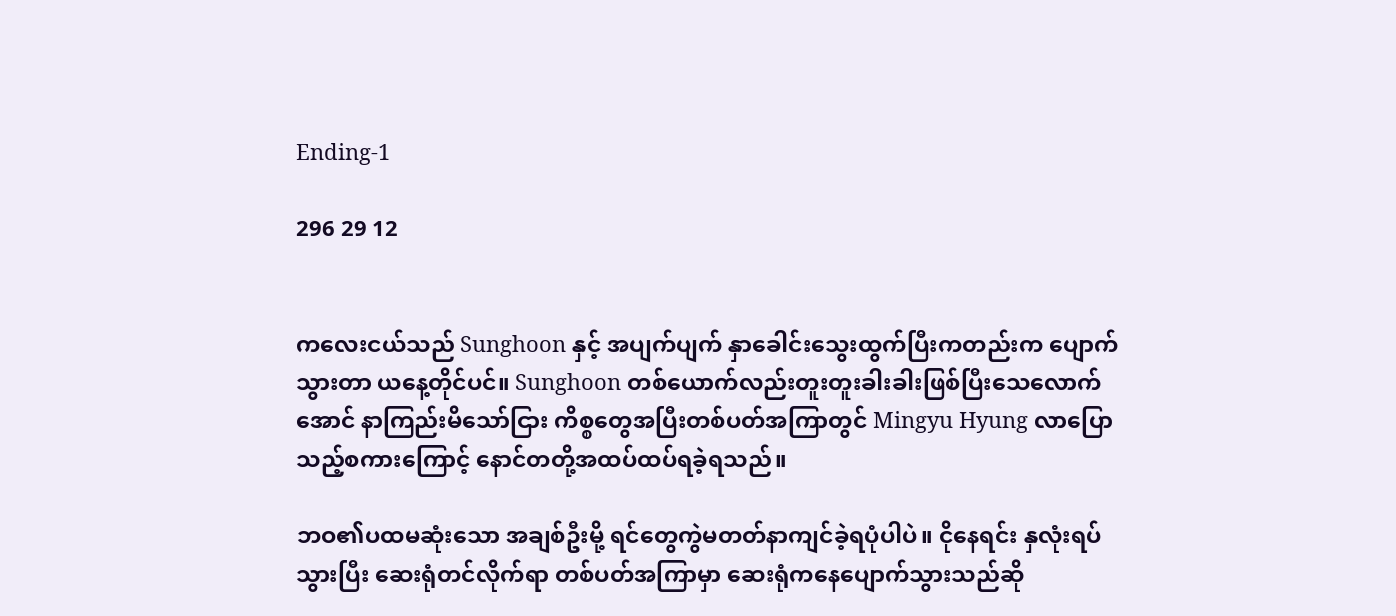Ending-1

296 29 12


ကလေးငယ်သည် Sunghoon နှင့် အပျက်ပျက် နှာခေါင်းသွေးထွက်ပြီးကတည်းက ပျောက်သွားတာ ယနေ့တိုင်ပင်။ Sunghoon တစ်ယောက်လည်းတူးတူးခါးခါးဖြစ်ပြီးသေလောက်အောင် နာကြည်းမိသော်ငြား ကိစ္စတွေအပြီးတစ်ပတ်အကြာတွင် Mingyu Hyung လာပြောသည့်စကားကြောင့် နောင်တတို့အထပ်ထပ်ရခဲ့ရသည်။

ဘဝ၏ပထမဆုံးသော အချစ်ဦးမို့ ရင်တွေကွဲမတတ်နာကျင်ခဲ့ရပုံပါပဲ။ ငိုနေရင်း နှလုံးရပ်သွားပြီး ဆေးရုံတင်လိုက်ရာ တစ်ပတ်အကြာမှာ ဆေးရုံကနေပျောက်သွားသည်ဆို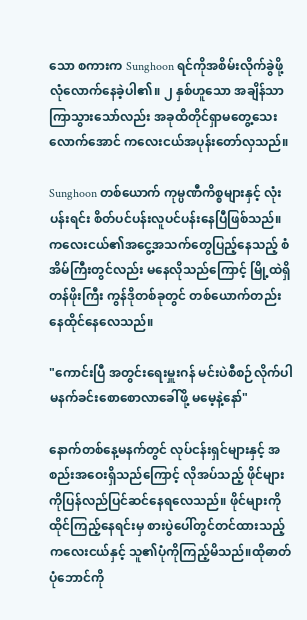သော စကားက Sunghoon ရင်ကိုအစိမ်းလိုက်ခွဲဖို့လုံလောက်နေခဲ့ပါ၏။ ၂ နှစ်ဟူသော အချိန်သာကြာသွားသော်လည်း အခုထိတိုင်ရှာမတွေ့သေးလောက်အောင် ကလေးငယ်အပုန်းတော်လှသည်။

Sunghoon တစ်ယောက် ကုမ္ပဏီကိစ္စများနှင့် လုံးပန်းရင်း စိတ်ပင်ပန်းလူပင်ပန်းနေပြီဖြစ်သည်။ ကလေးငယ်၏အငွေ့အသက်တွေပြည့်နေသည့် စံအိမ်ကြီးတွင်လည်း မနေလိုသည်ကြောင့် မြို့ထဲရှိတန်ဖိုးကြီး ကွန်ဒိုတစ်ခုတွင် တစ်ယောက်တည်းနေထိုင်နေလေသည်။

"ကောင်းပြီ အတွင်းရေးမှူးဂန် မင်းပဲစီစဉ်လိုက်ပါ မနက်ခင်းစောစောလာခေါ်ဖို့ မမေ့နဲ့နော်"

နောက်တစ်နေ့မနက်တွင် လုပ်ငန်းရှင်များနှင့် အစည်းအဝေးရှိသည်ကြောင့် လိုအပ်သည့် ဖိုင်များကိုပြန်လည်ပြင်ဆင်နေရလေသည်။ ဖိုင်များကို ထိုင်ကြည့်နေရင်းမှ စားပွဲပေါ်တွင်တင်ထားသည့် ကလေးငယ်နှင့် သူ၏ပုံကိုကြည့်မိသည်။ထိုဓာတ်ပုံဘောင်ကို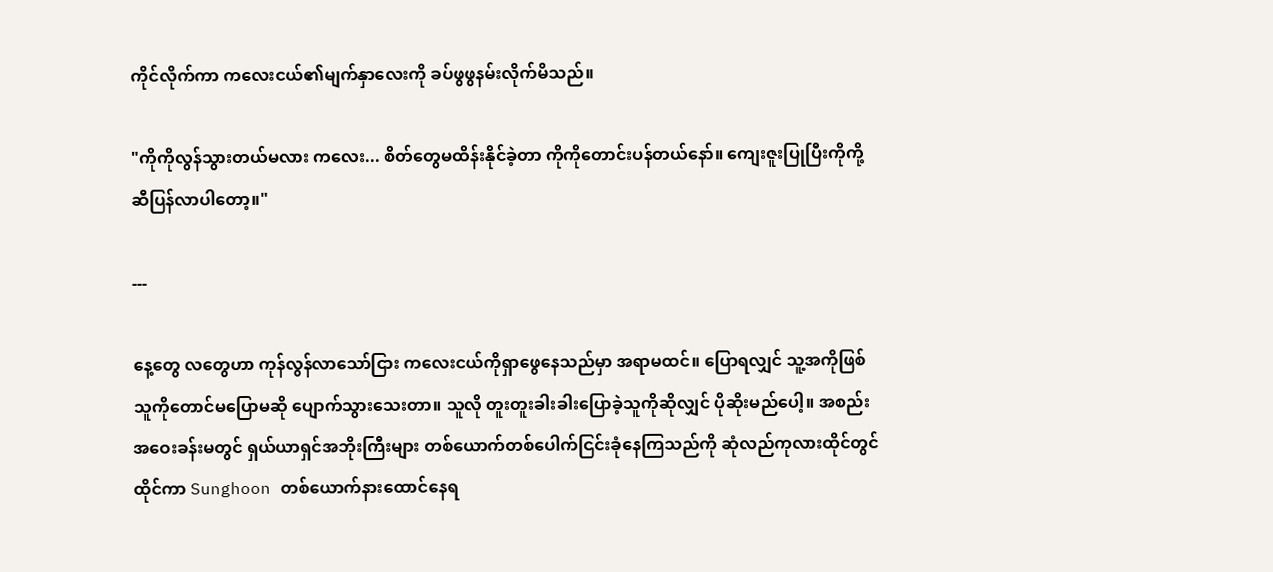ကိုင်လိုက်ကာ ကလေးငယ်၏မျက်နှာလေးကို ခပ်ဖွဖွနမ်းလိုက်မိသည်။

"ကိုကိုလွန်သွားတယ်မလား ကလေး... စိတ်တွေမထိန်းနိုင်ခဲ့တာ ကိုကိုတောင်းပန်တယ်နော်။ ကျေးဇူးပြုပြီးကိုကို့ဆီပြန်လာပါတော့။"

---

နေ့တွေ လတွေဟာ ကုန်လွန်လာသော်ငြား ကလေးငယ်ကိုရှာဖွေနေသည်မှာ အရာမထင်။ ပြောရလျှင် သူ့အကိုဖြစ်သူကိုတောင်မပြောမဆို ပျောက်သွားသေးတာ။ သူလို တူးတူးခါးခါးပြောခဲ့သူကိုဆိုလျှင် ပိုဆိုးမည်ပေါ့။ အစည်းအဝေးခန်းမတွင် ရှယ်ယာရှင်အဘိုးကြီးများ တစ်ယောက်တစ်ပေါက်ငြင်းခုံနေကြသည်ကို ဆုံလည်ကုလားထိုင်တွင်ထိုင်ကာ Sunghoon တစ်ယောက်နားထောင်နေရ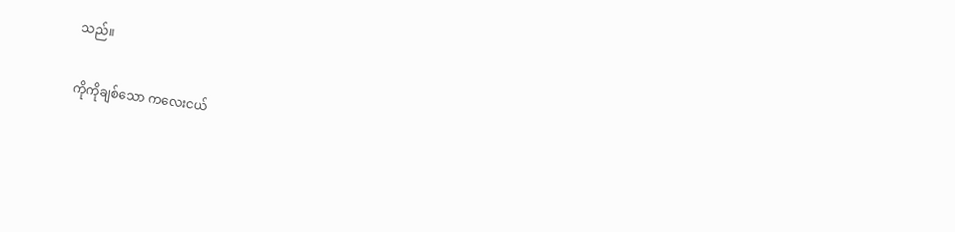သည်။

ကိုကိုချစ်သော ကလေးငယ်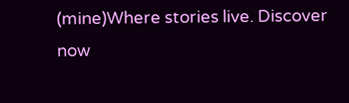(mine)Where stories live. Discover now